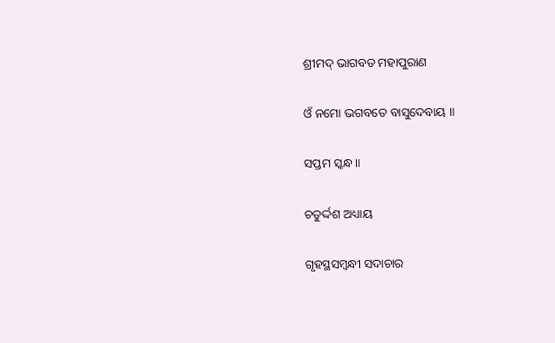ଶ୍ରୀମଦ୍ ଭାଗବତ ମହାପୁରାଣ

ଓଁ ନମୋ ଭଗବତେ ବାସୁଦେବାୟ ॥

ସପ୍ତମ ସ୍କନ୍ଧ ॥

ଚତୁର୍ଦ୍ଦଶ ଅଧ୍ୟାୟ

ଗୃହସ୍ଥସମ୍ବନ୍ଧୀ ସଦାଚାର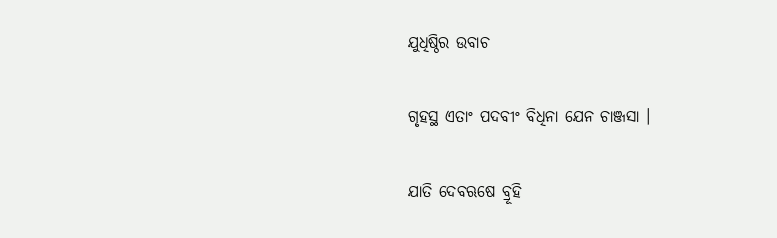ଯୁଧିଷ୍ଠିର ଉବାଚ

ଗୃହସ୍ଥ ଏତାଂ ପଦବୀଂ ବିଧିନା ଯେନ ଚାଞ୍ଜସା ।

ଯାତି ଦେବଋଷେ ବ୍ରୂହି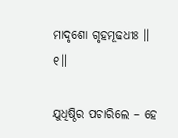ମାଦୃଶୋ ଗୃହମୂଢଧୀଃ ॥ ୧॥

ଯୁଧିଷ୍ଠିର ପଚାରିଲେ – ହେ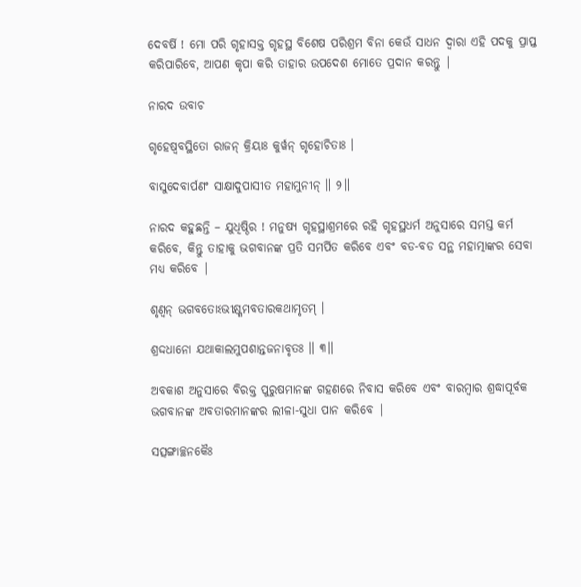ଦେବର୍ଷି ! ମୋ ପରି ଗୃହାସକ୍ତ ଗୃହସ୍ଥ ବିଶେଷ ପରିଶ୍ରମ ବିନା କେଉଁ ସାଧନ ଦ୍ବାରା ଏହି ପଦକୁ ପ୍ରାପ୍ତ କରିପାରିବେ, ଆପଣ କୃପା କରି ତାହାର ଉପଦେଶ ମୋତେ ପ୍ରଦାନ କରନ୍ତୁ |

ନାରଦ ଉବାଚ

ଗୃହେଷ୍ୱବସ୍ଥିତୋ ରାଜନ୍ କ୍ରିୟାଃ କୁର୍ୱନ୍ ଗୃହୋଚିତାଃ ।

ବାସୁଦେବାର୍ପଣଂ ସାକ୍ଷାଦୁପାସୀତ ମହାମୁନୀନ୍ ॥ ୨॥

ନାରଦ କହୁଛନ୍ତି – ଯୁଧିଷ୍ଠିର ! ମନୁଷ୍ୟ ଗୃହସ୍ଥାଶ୍ରମରେ ରହି ଗୃହସ୍ଥଧର୍ମ ଅନୁସାରେ ସମସ୍ତ କର୍ମ କରିବେ, କିନ୍ତୁ ତାହାକୁ ଭଗବାନଙ୍କ ପ୍ରତି ସମର୍ପିତ କରିବେ ଏବଂ ବଡ-ବଡ ସନ୍ଥ ମହାତ୍ମାଙ୍କର ସେବା ମଧ୍ୟ କରିବେ |

ଶୃଣ୍ୱନ୍ ଭଗବତୋଽଭୀକ୍ଷ୍ଣମବତାରକଥାମୃତମ୍ ।

ଶ୍ରଦ୍ଦଧାନୋ ଯଥାକାଲମୁପଶାନ୍ତଜନାବୃତଃ ॥ ୩॥

ଅବକାଶ ଅନୁସାରେ ବିରକ୍ତ ପୁରୁଷମାନଙ୍କ ଗହଣରେ ନିବାସ କରିବେ ଏବଂ ବାରମ୍ବାର ଶ୍ରଦ୍ଧାପୂର୍ବକ ଭଗବାନଙ୍କ ଅବତାରମାନଙ୍କର ଲୀଳା-ସୁଧା ପାନ କରିବେ |

ସତ୍ସଙ୍ଗାଚ୍ଛନକୈଃ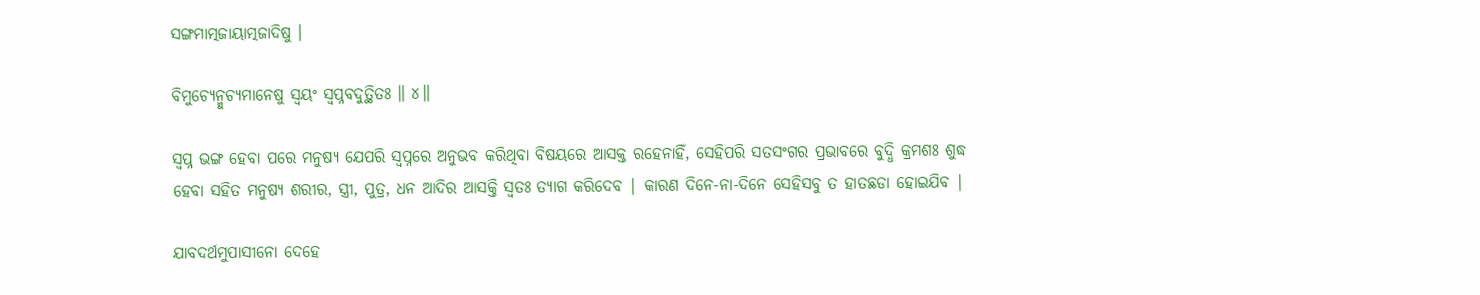ସଙ୍ଗମାତ୍ମଜାୟାତ୍ମଜାଦିଷୁ ।

ବିମୁଚ୍ୟେନ୍ମୁଚ୍ୟମାନେଷୁ ସ୍ୱୟଂ ସ୍ୱପ୍ନବଦୁତ୍ଥିତଃ ॥ ୪॥

ସ୍ବପ୍ନ ଭଙ୍ଗ ହେବା ପରେ ମନୁଷ୍ୟ ଯେପରି ସ୍ବପ୍ନରେ ଅନୁଭବ କରିଥିବା ବିଷୟରେ ଆସକ୍ତ ରହେନାହିଁ, ସେହିପରି ସତସଂଗର ପ୍ରଭାବରେ ବୁଦ୍ଧି କ୍ରମଶଃ ଶୁଦ୍ଧ ହେବା ସହିତ ମନୁଷ୍ୟ ଶରୀର, ସ୍ତ୍ରୀ, ପୁତ୍ର, ଧନ ଆଦିର ଆସକ୍ତି ସ୍ବତଃ ତ୍ୟାଗ କରିଦେବ | କାରଣ ଦିନେ-ନା-ଦିନେ ସେହିସବୁ ତ ହାତଛଡା ହୋଇଯିବ |

ଯାବଦର୍ଥମୁପାସୀନୋ ଦେହେ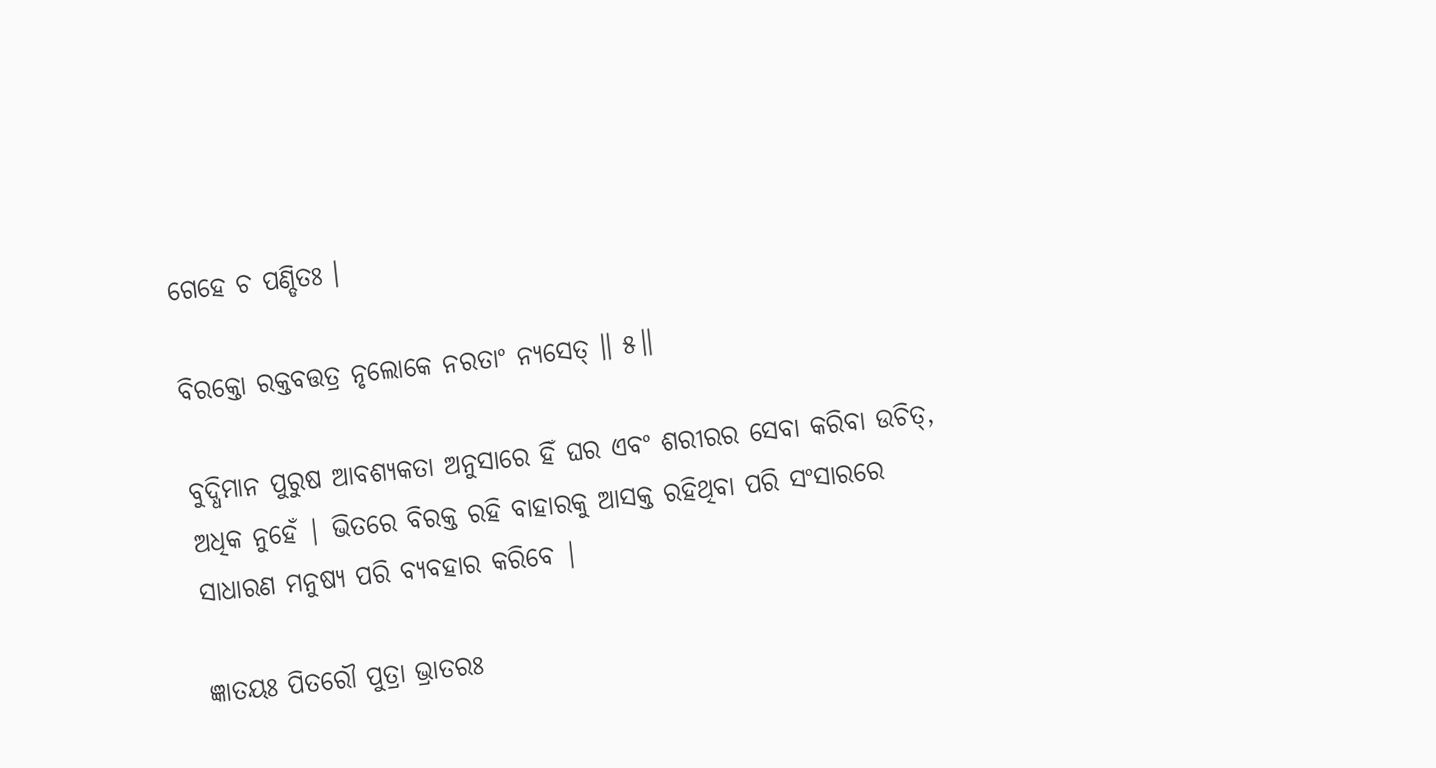ଗେହେ ଚ ପଣ୍ଡିତଃ ।

ବିରକ୍ତୋ ରକ୍ତବତ୍ତତ୍ର ନୃଲୋକେ ନରତାଂ ନ୍ୟସେତ୍ ॥ ୫॥

ବୁଦ୍ଧିମାନ ପୁରୁଷ ଆବଶ୍ୟକତା ଅନୁସାରେ ହିଁ ଘର ଏବଂ ଶରୀରର ସେବା କରିବା ଉଚିତ୍, ଅଧିକ ନୁହେଁ | ଭିତରେ ବିରକ୍ତ ରହି ବାହାରକୁ ଆସକ୍ତ ରହିଥିବା ପରି ସଂସାରରେ ସାଧାରଣ ମନୁଷ୍ୟ ପରି ବ୍ୟବହାର କରିବେ |

ଜ୍ଞାତୟଃ ପିତରୌ ପୁତ୍ରା ଭ୍ରାତରଃ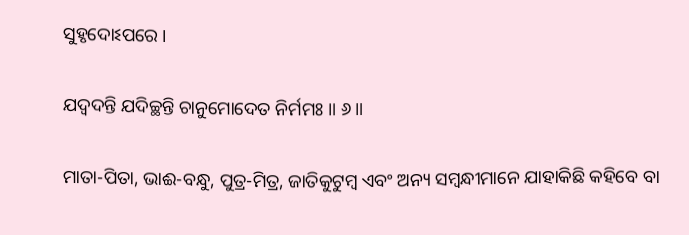ସୁହୃଦୋଽପରେ ।

ଯଦ୍ୱଦନ୍ତି ଯଦିଚ୍ଛନ୍ତି ଚାନୁମୋଦେତ ନିର୍ମମଃ ॥ ୬॥

ମାତା-ପିତା, ଭାଈ-ବନ୍ଧୁ, ପୁତ୍ର-ମିତ୍ର, ଜାତିକୁଟୁମ୍ବ ଏବଂ ଅନ୍ୟ ସମ୍ବନ୍ଧୀମାନେ ଯାହାକିଛି କହିବେ ବା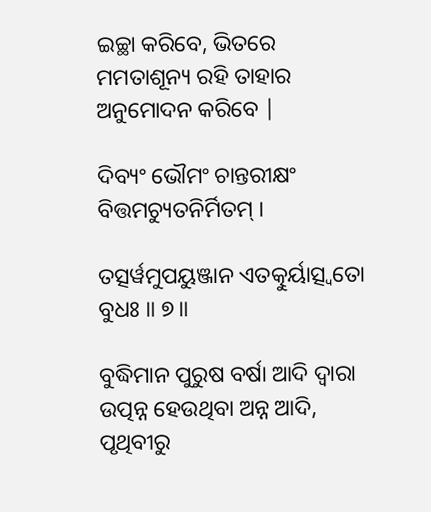ଇଚ୍ଛା କରିବେ, ଭିତରେ ମମତାଶୂନ୍ୟ ରହି ତାହାର ଅନୁମୋଦନ କରିବେ |

ଦିବ୍ୟଂ ଭୌମଂ ଚାନ୍ତରୀକ୍ଷଂ ବିତ୍ତମଚ୍ୟୁତନିର୍ମିତମ୍ ।

ତତ୍ସର୍ୱମୁପୟୁଞ୍ଜାନ ଏତତ୍କୁର୍ୟାତ୍ସ୍ୱତୋ ବୁଧଃ ॥ ୭॥

ବୁଦ୍ଧିମାନ ପୁରୁଷ ବର୍ଷା ଆଦି ଦ୍ବାରା ଉତ୍ପନ୍ନ ହେଉଥିବା ଅନ୍ନ ଆଦି, ପୃଥିବୀରୁ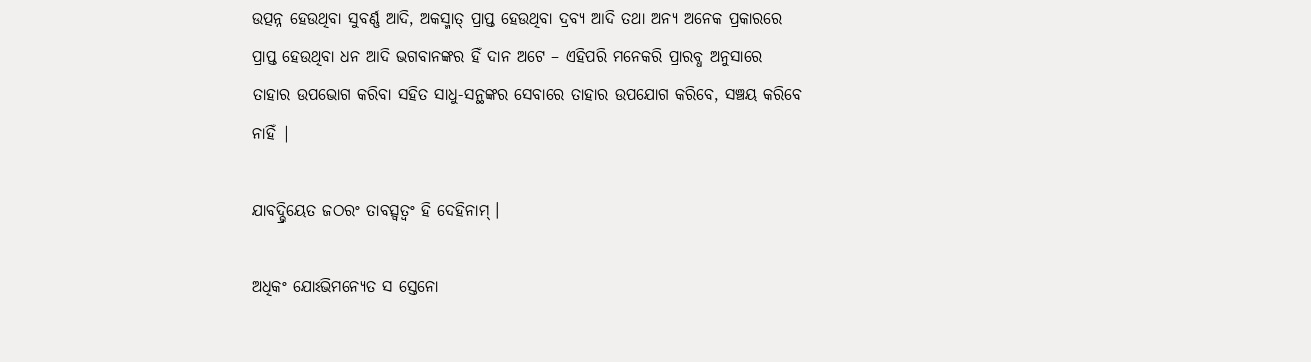ଉତ୍ପନ୍ନ ହେଉଥିବା ସୁବର୍ଣ୍ଣ ଆଦି, ଅକସ୍ମାତ୍ ପ୍ରାପ୍ତ ହେଉଥିବା ଦ୍ରବ୍ୟ ଆଦି ତଥା ଅନ୍ୟ ଅନେକ ପ୍ରକାରରେ ପ୍ରାପ୍ତ ହେଉଥିବା ଧନ ଆଦି ଭଗବାନଙ୍କର ହିଁ ଦାନ ଅଟେ – ଏହିପରି ମନେକରି ପ୍ରାରବ୍ଧ ଅନୁସାରେ ତାହାର ଉପଭୋଗ କରିବା ସହିତ ସାଧୁ-ସନ୍ଥଙ୍କର ସେବାରେ ତାହାର ଉପଯୋଗ କରିବେ, ସଞ୍ଚୟ କରିବେ ନାହିଁ |

ଯାବଦ୍ଭ୍ରିୟେତ ଜଠରଂ ତାବତ୍ସ୍ୱତ୍ୱଂ ହି ଦେହିନାମ୍ ।

ଅଧିକଂ ଯୋଽଭିମନ୍ୟେତ ସ ସ୍ତେନୋ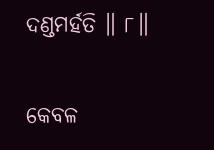ଦଣ୍ଡମର୍ହତି ॥ ୮॥

କେବଳ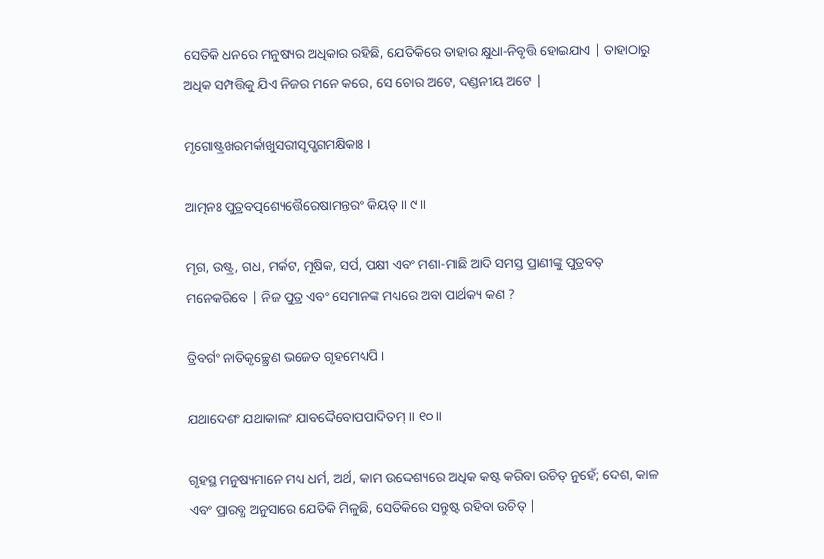ସେତିକି ଧନରେ ମନୁଷ୍ୟର ଅଧିକାର ରହିଛି, ଯେତିକିରେ ତାହାର କ୍ଷୁଧା-ନିବୃତ୍ତି ହୋଇଯାଏ | ତାହାଠାରୁ ଅଧିକ ସମ୍ପତ୍ତିକୁ ଯିଏ ନିଜର ମନେ କରେ, ସେ ଚୋର ଅଟେ, ଦଣ୍ଡନୀୟ ଅଟେ |

ମୃଗୋଷ୍ଟ୍ରଖରମର୍କାଖୁସରୀସୃପ୍ଖଗମକ୍ଷିକାଃ ।

ଆତ୍ମନଃ ପୁତ୍ରବତ୍ପଶ୍ୟେତ୍ତୈରେଷାମନ୍ତରଂ କିୟତ୍ ॥ ୯॥

ମୃଗ, ଉଷ୍ଟ୍ର, ଗଧ, ମର୍କଟ, ମୂଷିକ, ସର୍ପ, ପକ୍ଷୀ ଏବଂ ମଶା-ମାଛି ଆଦି ସମସ୍ତ ପ୍ରାଣୀଙ୍କୁ ପୁତ୍ରବତ୍ ମନେକରିବେ | ନିଜ ପୁତ୍ର ଏବଂ ସେମାନଙ୍କ ମଧ୍ୟରେ ଅବା ପାର୍ଥକ୍ୟ କଣ ?

ତ୍ରିବର୍ଗଂ ନାତିକୃଚ୍ଛ୍ରେଣ ଭଜେତ ଗୃହମେଧ୍ୟପି ।

ଯଥାଦେଶଂ ଯଥାକାଲଂ ଯାବଦ୍ଦୈବୋପପାଦିତମ୍ ॥ ୧୦॥

ଗୃହସ୍ଥ ମନୁଷ୍ୟମାନେ ମଧ୍ୟ ଧର୍ମ, ଅର୍ଥ, କାମ ଉଦ୍ଦେଶ୍ୟରେ ଅଧିକ କଷ୍ଟ କରିବା ଉଚିତ୍ ନୁହେଁ; ଦେଶ, କାଳ ଏବଂ ପ୍ରାରବ୍ଧ ଅନୁସାରେ ଯେତିକି ମିଳୁଛି, ସେତିକିରେ ସନ୍ତୁଷ୍ଟ ରହିବା ଉଚିତ୍ |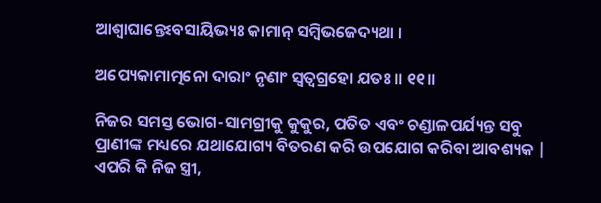ଆଶ୍ୱାଘାନ୍ତେଽବସାୟିଭ୍ୟଃ କାମାନ୍ ସମ୍ବିଭଜେଦ୍ୟଥା ।

ଅପ୍ୟେକାମାତ୍ମନୋ ଦାରାଂ ନୃଣାଂ ସ୍ୱତ୍ୱଗ୍ରହୋ ଯତଃ ॥ ୧୧॥

ନିଜର ସମସ୍ତ ଭୋଗ-ସାମଗ୍ରୀକୁ କୁକୁର, ପତିତ ଏବଂ ଚଣ୍ଡାଳପର୍ଯ୍ୟନ୍ତ ସବୁ ପ୍ରାଣୀଙ୍କ ମଧ୍ୟରେ ଯଥାଯୋଗ୍ୟ ବିତରଣ କରି ଉପଯୋଗ କରିବା ଆବଶ୍ୟକ | ଏପରି କି ନିଜ ସ୍ତ୍ରୀ,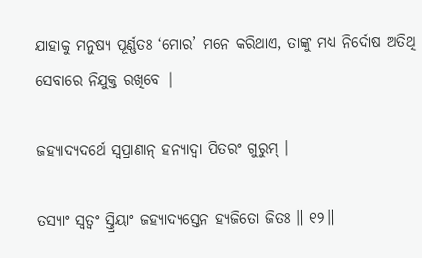ଯାହାକୁ ମନୁଷ୍ୟ ପୂର୍ଣ୍ଣତଃ ‘ମୋର’ ମନେ କରିଥାଏ, ତାଙ୍କୁ ମଧ୍ୟ ନିର୍ଦୋଷ ଅତିଥି ସେବାରେ ନିଯୁକ୍ତ ରଖିବେ |

ଜହ୍ୟାଦ୍ୟଦର୍ଥେ ସ୍ୱପ୍ରାଣାନ୍ ହନ୍ୟାଦ୍ୱା ପିତରଂ ଗୁରୁମ୍ ।

ତସ୍ୟାଂ ସ୍ୱତ୍ୱଂ ସ୍ତ୍ରିୟାଂ ଜହ୍ୟାଦ୍ୟସ୍ତେନ ହ୍ୟଜିତୋ ଜିତଃ ॥ ୧୨॥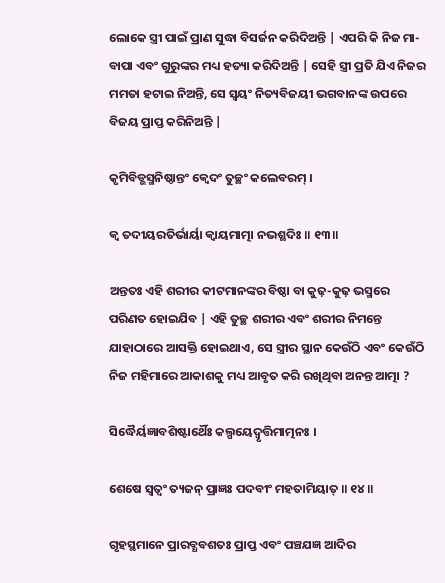ଲୋକେ ସ୍ତ୍ରୀ ପାଇଁ ପ୍ରାଣ ସୁଦ୍ଧା ବିସର୍ଜନ କରିଦିଅନ୍ତି | ଏପରି କି ନିଜ ମା-ବାପା ଏବଂ ଗୁରୁଙ୍କର ମଧ୍ୟ ହତ୍ୟା କରିଦିଅନ୍ତି | ସେହି ସ୍ତ୍ରୀ ପ୍ରତି ଯିଏ ନିଜର ମମତା ହଟାଇ ନିଅନ୍ତି, ସେ ସ୍ବୟଂ ନିତ୍ୟବିଜୟୀ ଭଗବାନଙ୍କ ଉପରେ ବିଜୟ ପ୍ରାପ୍ତ କରିନିଅନ୍ତି |

କୃମିବିଡ୍ଭସ୍ମନିଷ୍ଠାନ୍ତଂ କ୍ୱେଦଂ ତୁଚ୍ଛଂ କଲେବରମ୍ ।

କ୍ୱ ତଦୀୟରତିର୍ଭାର୍ୟା କ୍ୱାୟମାତ୍ମା ନଭଶ୍ଛଦିଃ ॥ ୧୩॥

ଅନ୍ତତଃ ଏହି ଶରୀର କୀଟମାନଙ୍କର ବିଷ୍ଠା ବା କୁଢ଼-କୁଢ଼ ଭସ୍ମରେ ପରିଣତ ହୋଇଯିବ | ଏହି ତୁଚ୍ଛ ଶରୀର ଏବଂ ଶରୀର ନିମନ୍ତେ ଯାହାଠାରେ ଆସକ୍ତି ହୋଇଥାଏ, ସେ ସ୍ତ୍ରୀର ସ୍ଥାନ କେଉଁଠି ଏବଂ କେଉଁଠି ନିଜ ମହିମାରେ ଆକାଶକୁ ମଧ୍ୟ ଆବୃତ କରି ରଖିଥିବା ଅନନ୍ତ ଆତ୍ମା ?

ସିଦ୍ଧୈର୍ୟଜ୍ଞାବଶିଷ୍ଟାର୍ଥୈଃ କଲ୍ପୟେଦ୍ୱୃତ୍ତିମାତ୍ମନଃ ।

ଶେଷେ ସ୍ୱତ୍ୱଂ ତ୍ୟଜନ୍ ପ୍ରାଜ୍ଞଃ ପଦବୀଂ ମହତାମିୟାତ୍ ॥ ୧୪॥

ଗୃହସ୍ଥମାନେ ପ୍ରାରବ୍ଧବଶତଃ ପ୍ରାପ୍ତ ଏବଂ ପଞ୍ଚଯଜ୍ଞ ଆଦିର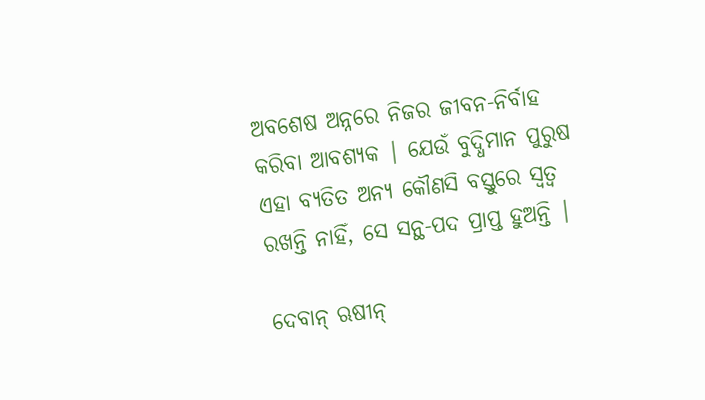ଅବଶେଷ ଅନ୍ନରେ ନିଜର ଜୀବନ-ନିର୍ବାହ କରିବା ଆବଶ୍ୟକ | ଯେଉଁ ବୁଦ୍ଧିମାନ ପୁରୁଷ ଏହା ବ୍ୟତିତ ଅନ୍ୟ କୌଣସି ବସ୍ତୁରେ ସ୍ବତ୍ବ ରଖନ୍ତି ନାହିଁ, ସେ ସନ୍ଥ-ପଦ ପ୍ରାପ୍ତ ହୁଅନ୍ତି |

ଦେବାନ୍ ଋଷୀନ୍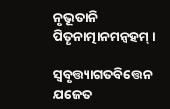ନୃଭୂତାନି ପିତୄନାତ୍ମାନମନ୍ୱହମ୍ ।

ସ୍ୱବୃତ୍ତ୍ୟାଗତବିତ୍ତେନ ଯଜେତ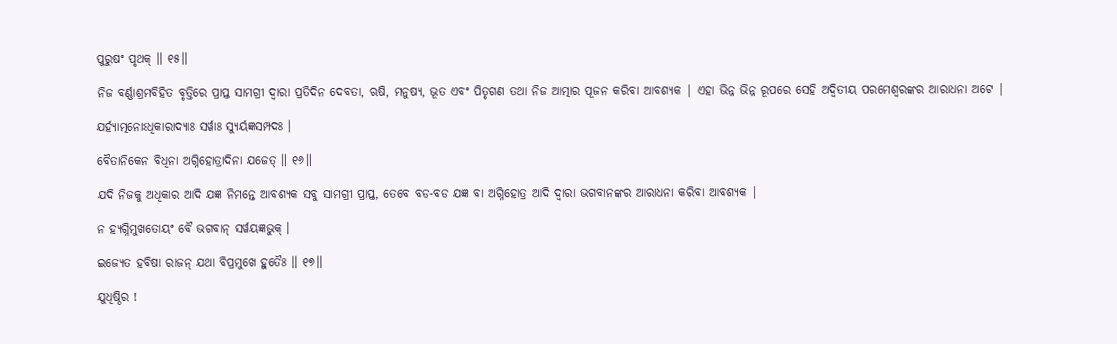ପୁରୁଷଂ ପୃଥକ୍ ॥ ୧୫॥

ନିଜ ବର୍ଣ୍ଣାଶ୍ରମବିହିତ ବୃତ୍ତିରେ ପ୍ରାପ୍ତ ସାମଗ୍ରୀ ଦ୍ବାରା ପ୍ରତିଦିନ ଦେବତା, ଋଷି, ମନୁଷ୍ୟ, ଭୂତ ଏବଂ ପିତୃଗଣ ତଥା ନିଜ ଆତ୍ମାର ପୂଜନ କରିବା ଆବଶ୍ୟକ | ଏହା ଭିନ୍ନ ଭିନ୍ନ ରୂପରେ ସେହି ଅଦ୍ବିତୀୟ ପରମେଶ୍ବରଙ୍କର ଆରାଧନା ଅଟେ |

ଯର୍ହ୍ୟାତ୍ମନୋଽଧିକାରାଦ୍ୟାଃ ସର୍ୱାଃ ସ୍ୟୁର୍ୟଜ୍ଞସମ୍ପଦଃ ।

ବୈତାନିକେନ ବିଧିନା ଅଗ୍ନିହୋତ୍ରାଦିନା ଯଜେତ୍ ॥ ୧୬॥

ଯଦି ନିଜକୁ ଅଧିକାର ଆଦି ଯଜ୍ଞ ନିମନ୍ତେ ଆବଶ୍ୟକ ସବୁ ସାମଗ୍ରୀ ପ୍ରାପ୍ତ, ତେବେ ବଡ-ବଡ ଯଜ୍ଞ ବା ଅଗ୍ନିହୋତ୍ର ଆଦି ଦ୍ବାରା ଭଗବାନଙ୍କର ଆରାଧନା କରିବା ଆବଶ୍ୟକ |

ନ ହ୍ୟଗ୍ନିମୁଖତୋୟଂ ବୈ ଭଗବାନ୍ ସର୍ୱୟଜ୍ଞଭୁକ୍ ।

ଇଜ୍ୟେତ ହବିଷା ରାଜନ୍ ଯଥା ବିପ୍ରମୁଖେ ହୁତୈଃ ॥ ୧୭॥

ଯୁଧିଷ୍ଠିର !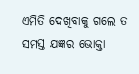ଏମିତି ଦେଖିବାକୁ ଗଲେ ତ ସମସ୍ତ ଯଜ୍ଞର ଭୋକ୍ତା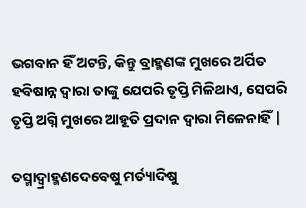ଭଗବାନ ହିଁ ଅଟନ୍ତି, କିନ୍ତୁ ବ୍ରାହ୍ମଣଙ୍କ ମୁଖରେ ଅର୍ପିତ ହବିଷାନ୍ନ ଦ୍ବାରା ତାଙ୍କୁ ଯେପରି ତୃପ୍ତି ମିଳିଥାଏ, ସେପରି ତୃପ୍ତି ଅଗ୍ନି ମୁଖରେ ଆହୂତି ପ୍ରଦାନ ଦ୍ବାରା ମିଳେନାହିଁ |

ତସ୍ମାଦ୍ବ୍ରାହ୍ମଣଦେବେଷୁ ମର୍ତ୍ୟାଦିଷୁ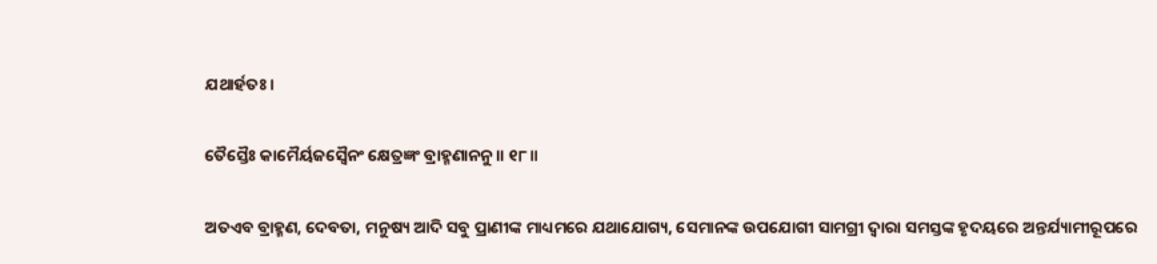ଯଥାର୍ହତଃ ।

ତୈସ୍ତୈଃ କାମୈର୍ୟଜସ୍ୱୈନଂ କ୍ଷେତ୍ରଜ୍ଞଂ ବ୍ରାହ୍ମଣାନନୁ ॥ ୧୮॥

ଅତଏବ ବ୍ରାହ୍ମଣ, ଦେବତା, ମନୁଷ୍ୟ ଆଦି ସବୁ ପ୍ରାଣୀଙ୍କ ମାଧ୍ୟମରେ ଯଥାଯୋଗ୍ୟ, ସେମାନଙ୍କ ଉପଯୋଗୀ ସାମଗ୍ରୀ ଦ୍ବାରା ସମସ୍ତଙ୍କ ହୃଦୟରେ ଅନ୍ତର୍ଯ୍ୟାମୀରୂପରେ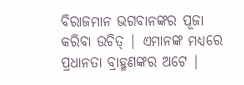ବିରାଜମାନ ଭଗବାନଙ୍କର ପୂଜା କରିବା ଉଚିତ୍ | ଏମାନଙ୍କ ମଧ୍ୟରେ ପ୍ରଧାନତା ବ୍ରାହ୍ମଣଙ୍କର ଅଟେ |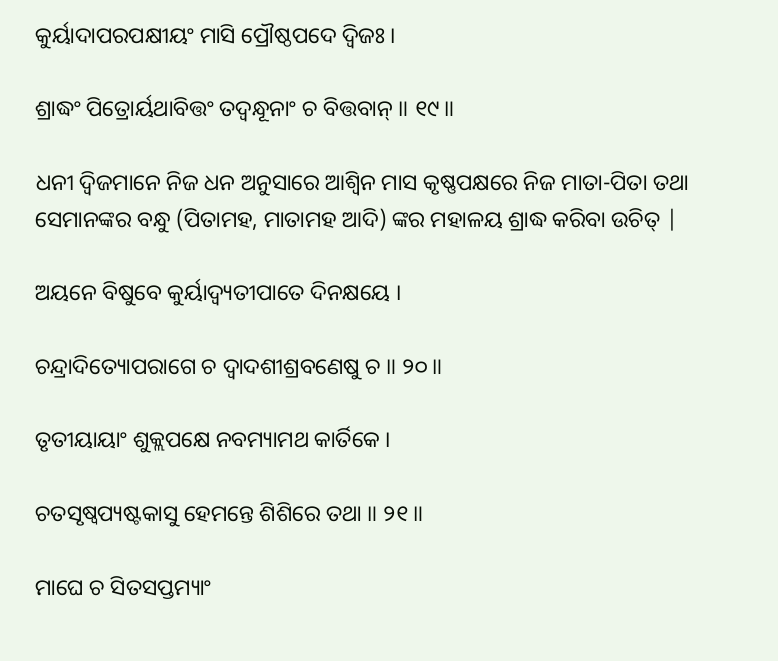କୁର୍ୟାଦାପରପକ୍ଷୀୟଂ ମାସି ପ୍ରୌଷ୍ଠପଦେ ଦ୍ୱିଜଃ ।

ଶ୍ରାଦ୍ଧଂ ପିତ୍ରୋର୍ୟଥାବିତ୍ତଂ ତଦ୍ବନ୍ଧୂନାଂ ଚ ବିତ୍ତବାନ୍ ॥ ୧୯॥

ଧନୀ ଦ୍ବିଜମାନେ ନିଜ ଧନ ଅନୁସାରେ ଆଶ୍ବିନ ମାସ କୃଷ୍ଣପକ୍ଷରେ ନିଜ ମାତା-ପିତା ତଥା ସେମାନଙ୍କର ବନ୍ଧୁ (ପିତାମହ, ମାତାମହ ଆଦି) ଙ୍କର ମହାଳୟ ଶ୍ରାଦ୍ଧ କରିବା ଉଚିତ୍ |

ଅୟନେ ବିଷୁବେ କୁର୍ୟାଦ୍ୱ୍ୟତୀପାତେ ଦିନକ୍ଷୟେ ।

ଚନ୍ଦ୍ରାଦିତ୍ୟୋପରାଗେ ଚ ଦ୍ୱାଦଶୀଶ୍ରବଣେଷୁ ଚ ॥ ୨୦॥

ତୃତୀୟାୟାଂ ଶୁକ୍ଲପକ୍ଷେ ନବମ୍ୟାମଥ କାର୍ତିକେ ।

ଚତସୃଷ୍ୱପ୍ୟଷ୍ଟକାସୁ ହେମନ୍ତେ ଶିଶିରେ ତଥା ॥ ୨୧॥

ମାଘେ ଚ ସିତସପ୍ତମ୍ୟାଂ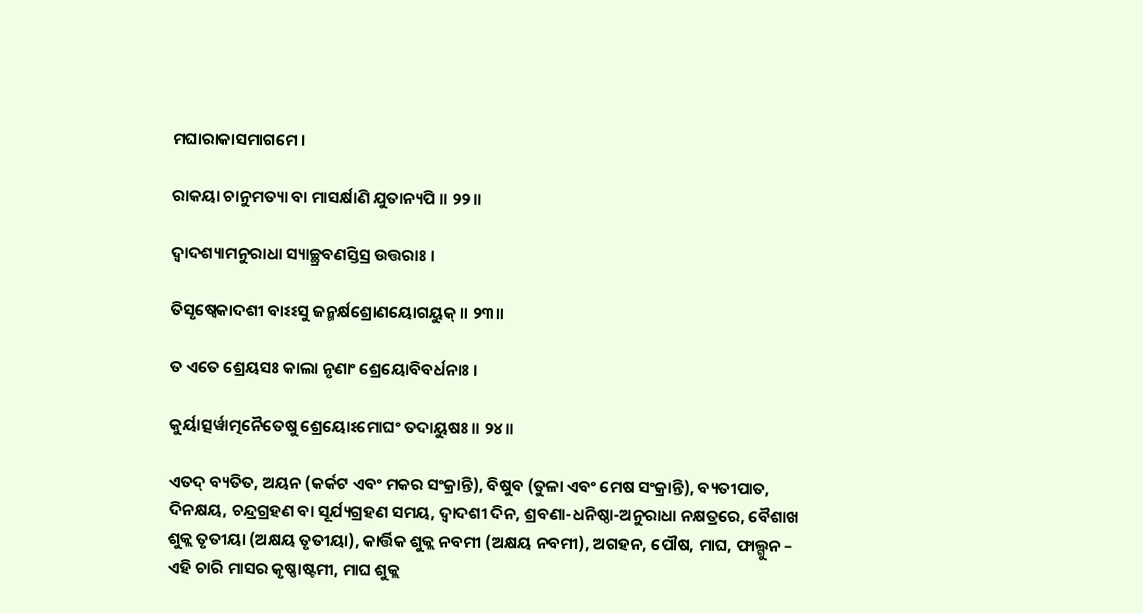ମଘାରାକାସମାଗମେ ।

ରାକୟା ଚାନୁମତ୍ୟା ବା ମାସର୍କ୍ଷାଣି ଯୁତାନ୍ୟପି ॥ ୨୨॥

ଦ୍ୱାଦଶ୍ୟାମନୁରାଧା ସ୍ୟାଚ୍ଛ୍ରବଣସ୍ତିସ୍ର ଉତ୍ତରାଃ ।

ତିସୃଷ୍ୱେକାଦଶୀ ବାଽଽସୁ ଜନ୍ମର୍କ୍ଷଶ୍ରୋଣୟୋଗୟୁକ୍ ॥ ୨୩॥

ତ ଏତେ ଶ୍ରେୟସଃ କାଲା ନୃଣାଂ ଶ୍ରେୟୋବିବର୍ଧନାଃ ।

କୁର୍ୟାତ୍ସର୍ୱାତ୍ମନୈତେଷୁ ଶ୍ରେୟୋଽମୋଘଂ ତଦାୟୁଷଃ ॥ ୨୪॥

ଏତଦ୍ ବ୍ୟତିତ, ଅୟନ (କର୍କଟ ଏବଂ ମକର ସଂକ୍ରାନ୍ତି), ବିଷୁବ (ତୁଳା ଏବଂ ମେଷ ସଂକ୍ରାନ୍ତି), ବ୍ୟତୀପାତ, ଦିନକ୍ଷୟ, ଚନ୍ଦ୍ରଗ୍ରହଣ ବା ସୂର୍ଯ୍ୟଗ୍ରହଣ ସମୟ, ଦ୍ବାଦଶୀ ଦିନ, ଶ୍ରବଣା-ଧନିଷ୍ଠା-ଅନୁରାଧା ନକ୍ଷତ୍ରରେ, ବୈଶାଖ ଶୁକ୍ଲ ତୃତୀୟା (ଅକ୍ଷୟ ତୃତୀୟା), କାର୍ତ୍ତିକ ଶୁକ୍ଲ ନବମୀ (ଅକ୍ଷୟ ନବମୀ), ଅଗହନ, ପୌଷ, ମାଘ, ଫାଲ୍ଗୁନ – ଏହି ଚାରି ମାସର କୃଷ୍ଣାଷ୍ଟମୀ, ମାଘ ଶୁକ୍ଲ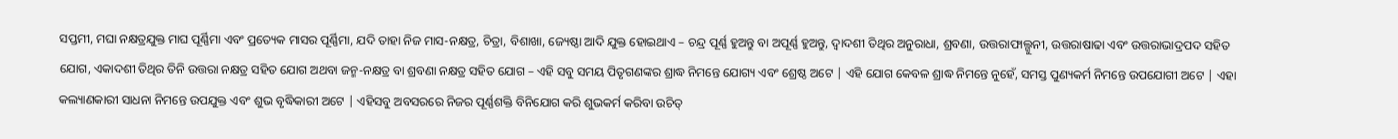ସପ୍ତମୀ, ମଘା ନକ୍ଷତ୍ରଯୁକ୍ତ ମାଘ ପୂର୍ଣ୍ଣିମା ଏବଂ ପ୍ରତ୍ୟେକ ମାସର ପୂର୍ଣ୍ଣିମା, ଯଦି ତାହା ନିଜ ମାସ-ନକ୍ଷତ୍ର, ଚିତ୍ରା, ବିଶାଖା, ଜ୍ୟେଷ୍ଠା ଆଦି ଯୁକ୍ତ ହୋଇଥାଏ – ଚନ୍ଦ୍ର ପୂର୍ଣ୍ଣ ହୁଅନ୍ତୁ ବା ଅପୂର୍ଣ୍ଣ ହୁଅନ୍ତୁ, ଦ୍ବାଦଶୀ ତିଥିର ଅନୁରାଧା, ଶ୍ରବଣା, ଉତ୍ତରାଫାଲ୍ଗୁନୀ, ଉତ୍ତରାଷାଢା ଏବଂ ଉତ୍ତରାଭାଦ୍ରପଦ ସହିତ ଯୋଗ, ଏକାଦଶୀ ତିଥିର ତିନି ଉତ୍ତରା ନକ୍ଷତ୍ର ସହିତ ଯୋଗ ଅଥବା ଜନ୍ମ-ନକ୍ଷତ୍ର ବା ଶ୍ରବଣା ନକ୍ଷତ୍ର ସହିତ ଯୋଗ – ଏହି ସବୁ ସମୟ ପିତୃଗଣଙ୍କର ଶ୍ରାଦ୍ଧ ନିମନ୍ତେ ଯୋଗ୍ୟ ଏବଂ ଶ୍ରେଷ୍ଠ ଅଟେ | ଏହି ଯୋଗ କେବଳ ଶ୍ରାଦ୍ଧ ନିମନ୍ତେ ନୁହେଁ, ସମସ୍ତ ପୁଣ୍ୟକର୍ମ ନିମନ୍ତେ ଉପଯୋଗୀ ଅଟେ | ଏହା କଲ୍ୟାଣକାରୀ ସାଧନା ନିମନ୍ତେ ଉପଯୁକ୍ତ ଏବଂ ଶୁଭ ବୃଦ୍ଧିକାରୀ ଅଟେ | ଏହିସବୁ ଅବସରରେ ନିଜର ପୂର୍ଣ୍ଣଶକ୍ତି ବିନିଯୋଗ କରି ଶୁଭକର୍ମ କରିବା ଉଚିତ୍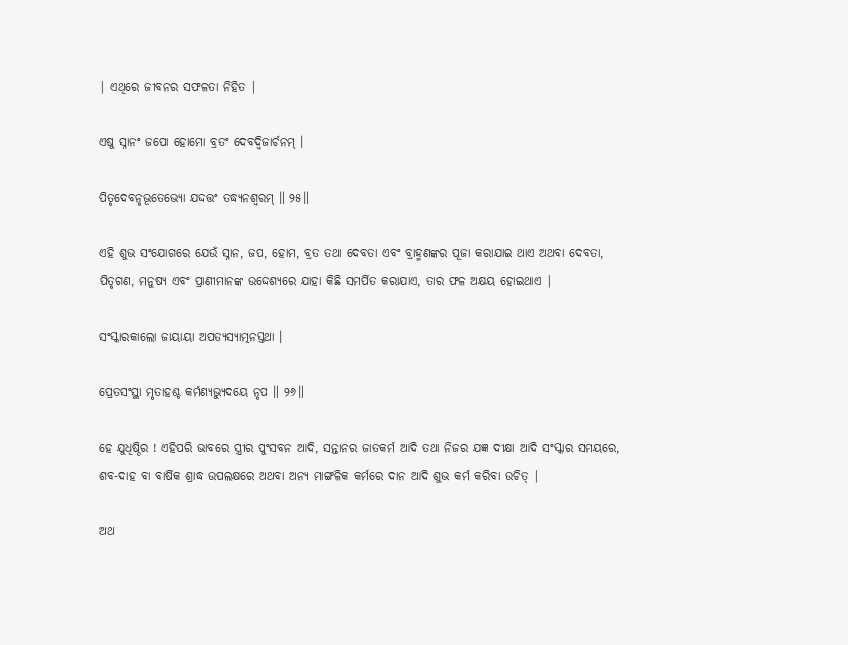| ଏଥିରେ ଜୀବନର ସଫଳତା ନିହିତ |

ଏଷୁ ସ୍ନାନଂ ଜପୋ ହୋମୋ ବ୍ରତଂ ଦେବଦ୍ୱିଜାର୍ଚନମ୍ ।

ପିତୃଦେବନୃଭୂତେଭ୍ୟୋ ଯଦ୍ଦତ୍ତଂ ତଦ୍ଧ୍ୟନଶ୍ୱରମ୍ ॥ ୨୫॥

ଏହି ଶୁଭ ସଂଯୋଗରେ ଯେଉଁ ସ୍ନାନ, ଜପ, ହୋମ, ବ୍ରତ ତଥା ଦେବତା ଏବଂ ବ୍ରାହ୍ମଣଙ୍କର ପୂଜା କରାଯାଇ ଥାଏ ଅଥବା ଦେବତା, ପିତୃଗଣ, ମନୁଷ୍ୟ ଏବଂ ପ୍ରାଣୀମାନଙ୍କ ଉଦ୍ଦେଶ୍ୟରେ ଯାହା କିଛି ସମର୍ପିତ କରାଯାଏ, ତାର ଫଳ ଅକ୍ଷୟ ହୋଇଥାଏ |

ସଂସ୍କାରକାଲୋ ଜାୟାୟା ଅପତ୍ୟସ୍ୟାତ୍ମନସ୍ତଥା ।

ପ୍ରେତସଂସ୍ଥା ମୃତାହଶ୍ଚ କର୍ମଣ୍ୟଭ୍ୟୁଦୟେ ନୃପ ॥ ୨୬॥

ହେ ଯୁଧିଷ୍ଠିର ! ଏହିପରି ଭାବରେ ସ୍ତ୍ରୀର ପୁଂସବନ ଆଦି, ସନ୍ତାନର ଜାତକର୍ମ ଆଦି ତଥା ନିଜର ଯଜ୍ଞ ଦୀକ୍ଷା ଆଦି ସଂସ୍କାର ସମୟରେ, ଶବ-ଦାହ ବା ବାର୍ଷିକ ଶ୍ରାଦ୍ଧ ଉପଲକ୍ଷରେ ଅଥବା ଅନ୍ୟ ମାଙ୍ଗଳିକ କର୍ମରେ ଦାନ ଆଦି ଶୁଭ କର୍ମ କରିବା ଉଚିତ୍ |

ଅଥ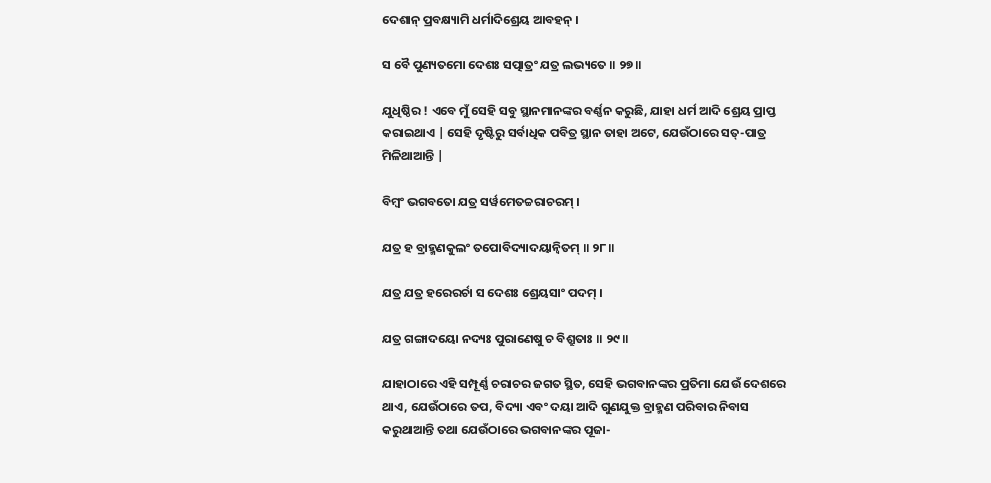ଦେଶାନ୍ ପ୍ରବକ୍ଷ୍ୟାମି ଧର୍ମାଦିଶ୍ରେୟ ଆବହନ୍ ।

ସ ବୈ ପୁଣ୍ୟତମୋ ଦେଶଃ ସତ୍ପାତ୍ରଂ ଯତ୍ର ଲଭ୍ୟତେ ॥ ୨୭॥

ଯୁଧିଷ୍ଠିର ! ଏବେ ମୁଁ ସେହି ସବୁ ସ୍ଥାନମାନଙ୍କର ବର୍ଣ୍ଣନ କରୁଛି, ଯାହା ଧର୍ମ ଆଦି ଶ୍ରେୟ ପ୍ରାପ୍ତ କରାଇଥାଏ | ସେହି ଦୃଷ୍ଟିରୁ ସର୍ବାଧିକ ପବିତ୍ର ସ୍ଥାନ ତାହା ଅଟେ, ଯେଉଁଠାରେ ସତ୍-ପାତ୍ର ମିଳିଥାଆନ୍ତି |

ବିମ୍ବଂ ଭଗବତୋ ଯତ୍ର ସର୍ୱମେତଚ୍ଚରାଚରମ୍ ।

ଯତ୍ର ହ ବ୍ରାହ୍ମଣକୁଲଂ ତପୋବିଦ୍ୟାଦୟାନ୍ୱିତମ୍ ॥ ୨୮॥

ଯତ୍ର ଯତ୍ର ହରେରର୍ଚା ସ ଦେଶଃ ଶ୍ରେୟସାଂ ପଦମ୍ ।

ଯତ୍ର ଗଙ୍ଗାଦୟୋ ନଦ୍ୟଃ ପୁରାଣେଷୁ ଚ ବିଶ୍ରୁତାଃ ॥ ୨୯॥

ଯାହାଠାରେ ଏହି ସମ୍ପୂର୍ଣ୍ଣ ଚରାଚର ଜଗତ ସ୍ଥିତ, ସେହି ଭଗବାନଙ୍କର ପ୍ରତିମା ଯେଉଁ ଦେଶରେ ଥାଏ, ଯେଉଁଠାରେ ତପ, ବିଦ୍ୟା ଏବଂ ଦୟା ଆଦି ଗୁଣଯୁକ୍ତ ବ୍ରାହ୍ମଣ ପରିବାର ନିବାସ କରୁଥାଆନ୍ତି ତଥା ଯେଉଁଠାରେ ଭଗବାନଙ୍କର ପୂଜା-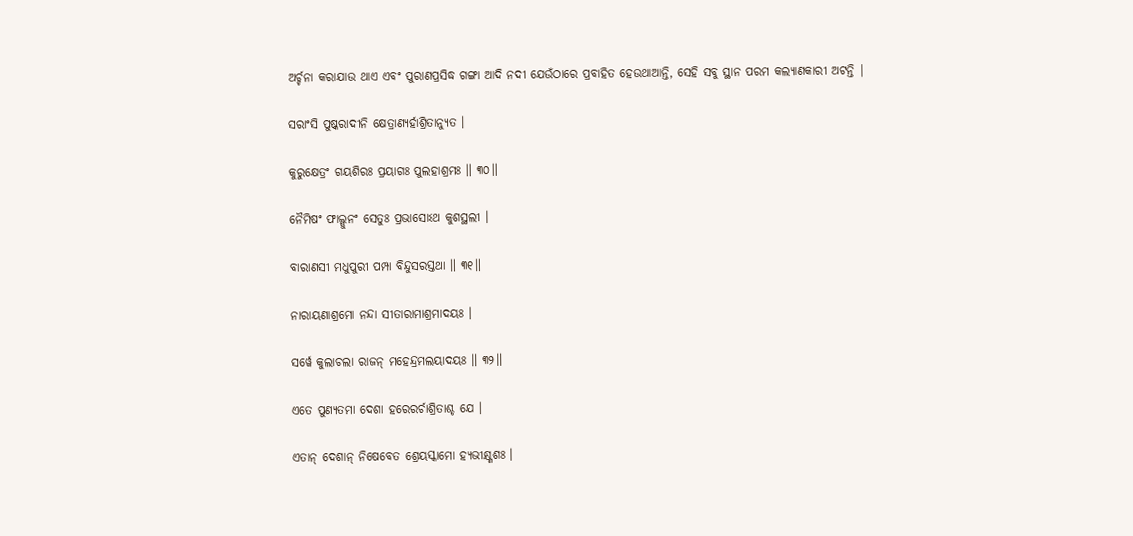ଅର୍ଚ୍ଚନା କରାଯାଉ ଥାଏ ଏବଂ ପୁରାଣପ୍ରସିଦ୍ଧ ଗଙ୍ଗା ଆଦି ନଦୀ ଯେଉଁଠାରେ ପ୍ରବାହିତ ହେଉଥାଆନ୍ତି, ସେହି ସବୁ ସ୍ଥାନ ପରମ କଲ୍ୟାଣକାରୀ ଅଟନ୍ତି |

ସରାଂସି ପୁଷ୍କରାଦୀନି କ୍ଷେତ୍ରାଣ୍ୟର୍ହାଶ୍ରିତାନ୍ୟୁତ ।

କୁରୁକ୍ଷେତ୍ରଂ ଗୟଶିରଃ ପ୍ରୟାଗଃ ପୁଲହାଶ୍ରମଃ ॥ ୩୦॥

ନୈମିଷଂ ଫାଲ୍ଗୁନଂ ସେତୁଃ ପ୍ରଭାସୋଽଥ କୁଶସ୍ଥଲୀ ।

ବାରାଣସୀ ମଧୁପୁରୀ ପମ୍ପା ବିନ୍ଦୁସରସ୍ତଥା ॥ ୩୧॥

ନାରାୟଣାଶ୍ରମୋ ନନ୍ଦା ସୀତାରାମାଶ୍ରମାଦୟଃ ।

ସର୍ୱେ କୁଲାଚଲା ରାଜନ୍ ମହେନ୍ଦ୍ରମଲୟାଦୟଃ ॥ ୩୨॥

ଏତେ ପୁଣ୍ୟତମା ଦେଶା ହରେରର୍ଚାଶ୍ରିତାଶ୍ଚ ଯେ ।

ଏତାନ୍ ଦେଶାନ୍ ନିଷେବେତ ଶ୍ରେୟସ୍କାମୋ ହ୍ୟଭୀକ୍ଷ୍ଣଶଃ ।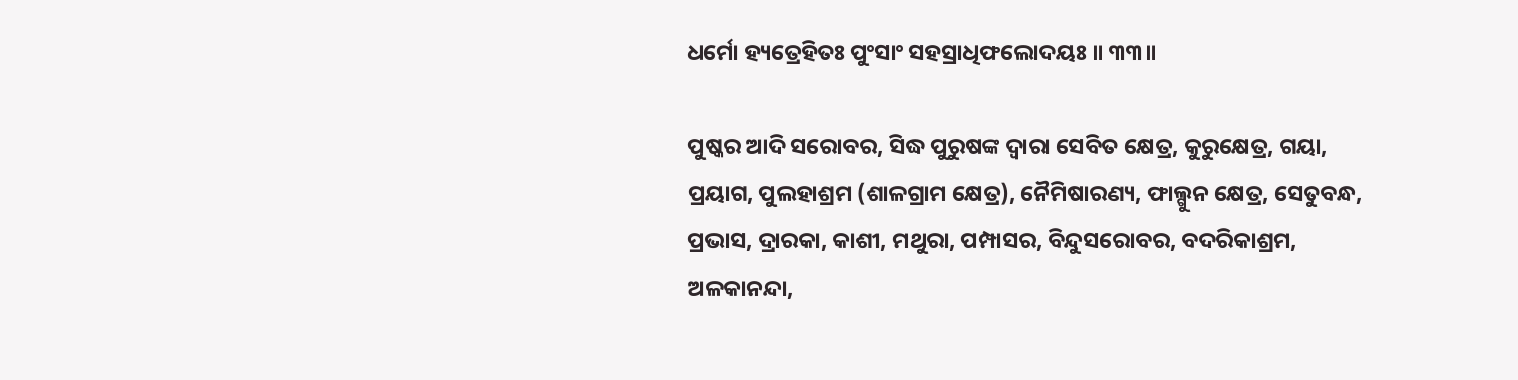ଧର୍ମୋ ହ୍ୟତ୍ରେହିତଃ ପୁଂସାଂ ସହସ୍ରାଧିଫଲୋଦୟଃ ॥ ୩୩॥

ପୁଷ୍କର ଆଦି ସରୋବର, ସିଦ୍ଧ ପୁରୁଷଙ୍କ ଦ୍ବାରା ସେବିତ କ୍ଷେତ୍ର, କୁରୁକ୍ଷେତ୍ର, ଗୟା, ପ୍ରୟାଗ, ପୁଲହାଶ୍ରମ (ଶାଳଗ୍ରାମ କ୍ଷେତ୍ର), ନୈମିଷାରଣ୍ୟ, ଫାଲ୍ଗୁନ କ୍ଷେତ୍ର, ସେତୁବନ୍ଧ, ପ୍ରଭାସ, ଦ୍ରାରକା, କାଶୀ, ମଥୁରା, ପମ୍ପାସର, ବିନ୍ଦୁସରୋବର, ବଦରିକାଶ୍ରମ, ଅଳକାନନ୍ଦା,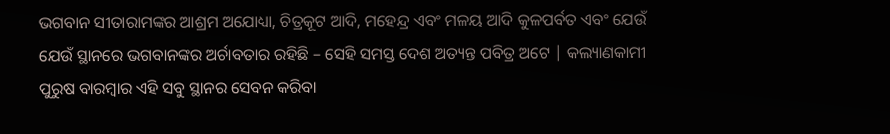ଭଗବାନ ସୀତାରାମଙ୍କର ଆଶ୍ରମ ଅଯୋଧ୍ୟା, ଚିତ୍ରକୂଟ ଆଦି, ମହେନ୍ଦ୍ର ଏବଂ ମଳୟ ଆଦି କୁଳପର୍ବତ ଏବଂ ଯେଉଁ ଯେଉଁ ସ୍ଥାନରେ ଭଗବାନଙ୍କର ଅର୍ଚାବତାର ରହିଛି – ସେହି ସମସ୍ତ ଦେଶ ଅତ୍ୟନ୍ତ ପବିତ୍ର ଅଟେ | କଲ୍ୟାଣକାମୀ ପୁରୁଷ ବାରମ୍ବାର ଏହି ସବୁ ସ୍ଥାନର ସେବନ କରିବା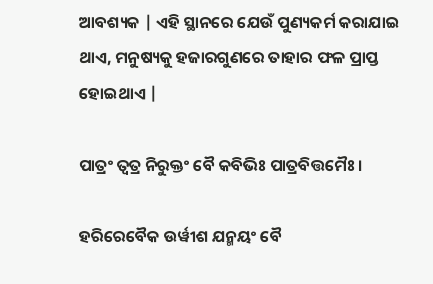ଆବଶ୍ୟକ | ଏହି ସ୍ଥାନରେ ଯେଉଁ ପୁଣ୍ୟକର୍ମ କରାଯାଇ ଥାଏ, ମନୁଷ୍ୟକୁ ହଜାରଗୁଣରେ ତାହାର ଫଳ ପ୍ରାପ୍ତ ହୋଇଥାଏ |

ପାତ୍ରଂ ତ୍ୱତ୍ର ନିରୁକ୍ତଂ ବୈ କବିଭିଃ ପାତ୍ରବିତ୍ତମୈଃ ।

ହରିରେବୈକ ଉର୍ୱୀଶ ଯନ୍ମୟଂ ବୈ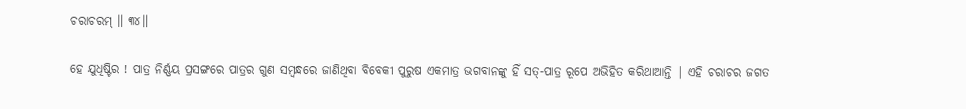ଚରାଚରମ୍ ॥ ୩୪॥

ହେ ଯୁଧିଷ୍ଟିର ! ପାତ୍ର ନିର୍ଣ୍ଣୟ ପ୍ରସଙ୍ଗରେ ପାତ୍ରର ଗୁଣ ସମ୍ବନ୍ଧରେ ଜାଣିଥିବା ବିବେକୀ ପୁରୁଷ ଏକମାତ୍ର ଭଗବାନଙ୍କୁ ହିଁ ସତ୍-ପାତ୍ର ରୂପେ ଅଭିହିତ କରିଥାଆନ୍ତି | ଏହି ଚରାଚର ଜଗତ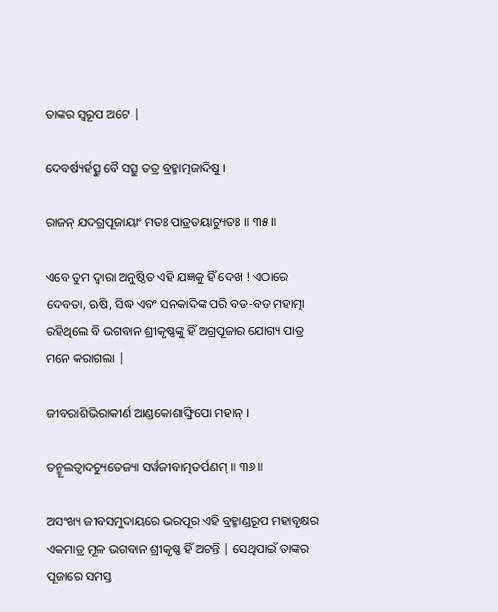ତାଙ୍କର ସ୍ବରୂପ ଅଟେ |

ଦେବର୍ଷ୍ୟର୍ହତ୍ସୁ ବୈ ସତ୍ସୁ ତତ୍ର ବ୍ରହ୍ମାତ୍ମଜାଦିଷୁ ।

ରାଜନ୍ ଯଦଗ୍ରପୂଜାୟାଂ ମତଃ ପାତ୍ରତୟାଚ୍ୟୁତଃ ॥ ୩୫॥

ଏବେ ତୁମ ଦ୍ବାରା ଅନୁଷ୍ଠିତ ଏହି ଯଜ୍ଞକୁ ହିଁ ଦେଖ ! ଏଠାରେ ଦେବତା, ଋଷି, ସିଦ୍ଧ ଏବଂ ସନକାଦିଙ୍କ ପରି ବଡ-ବଡ ମହାତ୍ମା ରହିଥିଲେ ବି ଭଗବାନ ଶ୍ରୀକୃଷ୍ଣଙ୍କୁ ହିଁ ଅଗ୍ରପୂଜାର ଯୋଗ୍ୟ ପାତ୍ର ମନେ କରାଗଲା |

ଜୀବରାଶିଭିରାକୀର୍ଣ ଆଣ୍ଡକୋଶାଙ୍ଘ୍ରିପୋ ମହାନ୍ ।

ତନ୍ମୂଲତ୍ୱାଦଚ୍ୟୁତେଜ୍ୟା ସର୍ୱଜୀବାତ୍ମତର୍ପଣମ୍ ॥ ୩୬॥

ଅସଂଖ୍ୟ ଜୀବସମୁଦାୟରେ ଭରପୂର ଏହି ବ୍ରହ୍ମାଣ୍ଡରୂପ ମହାବୃକ୍ଷର ଏକମାତ୍ର ମୂଳ ଭଗବାନ ଶ୍ରୀକୃଷ୍ଣ ହିଁ ଅଟନ୍ତି | ସେଥିପାଇଁ ତାଙ୍କର ପୂଜାରେ ସମସ୍ତ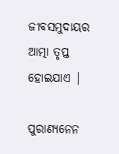ଜୀବସମୁଦାୟର ଆତ୍ମା ତୃପ୍ତ ହୋଇଯାଏ |

ପୁରାଣ୍ୟନେନ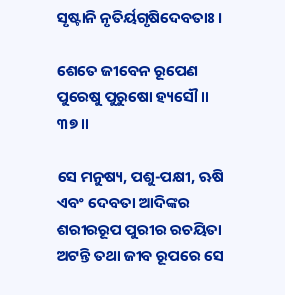ସୃଷ୍ଟାନି ନୃତିର୍ୟଗୃଷିଦେବତାଃ ।

ଶେତେ ଜୀବେନ ରୂପେଣ ପୁରେଷୁ ପୁରୁଷୋ ହ୍ୟସୌ ॥ ୩୭॥

ସେ ମନୁଷ୍ୟ, ପଶୁ-ପକ୍ଷୀ, ଋଷି ଏବଂ ଦେବତା ଆଦିଙ୍କର ଶରୀରରୂପ ପୁରୀର ରଚୟିତା ଅଟନ୍ତି ତଥା ଜୀବ ରୂପରେ ସେ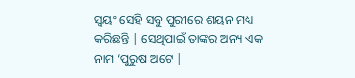ସ୍ବୟଂ ସେହି ସବୁ ପୁରୀରେ ଶୟନ ମଧ୍ୟ କରିଛନ୍ତି | ସେଥିପାଇଁ ତାଙ୍କର ଅନ୍ୟ ଏକ ନାମ ‘ପୁରୁଷ ଅଟେ |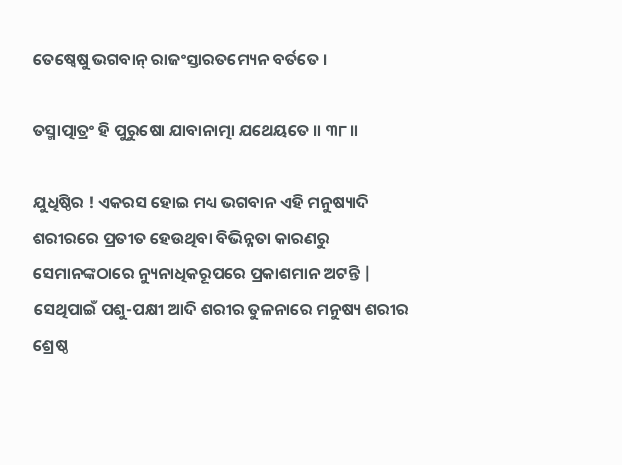ତେଷ୍ୱେଷୁ ଭଗବାନ୍ ରାଜଂସ୍ତାରତମ୍ୟେନ ବର୍ତତେ ।

ତସ୍ମାତ୍ପାତ୍ରଂ ହି ପୁରୁଷୋ ଯାବାନାତ୍ମା ଯଥେୟତେ ॥ ୩୮॥

ଯୁଧିଷ୍ଠିର ! ଏକରସ ହୋଇ ମଧ୍ୟ ଭଗବାନ ଏହି ମନୁଷ୍ୟାଦି ଶରୀରରେ ପ୍ରତୀତ ହେଉଥିବା ବିଭିନ୍ନତା କାରଣରୁ ସେମାନଙ୍କଠାରେ ନ୍ୟୁନାଧିକରୂପରେ ପ୍ରକାଶମାନ ଅଟନ୍ତି | ସେଥିପାଇଁ ପଶୁ-ପକ୍ଷୀ ଆଦି ଶରୀର ତୁଳନାରେ ମନୁଷ୍ୟ ଶରୀର ଶ୍ରେଷ୍ଠ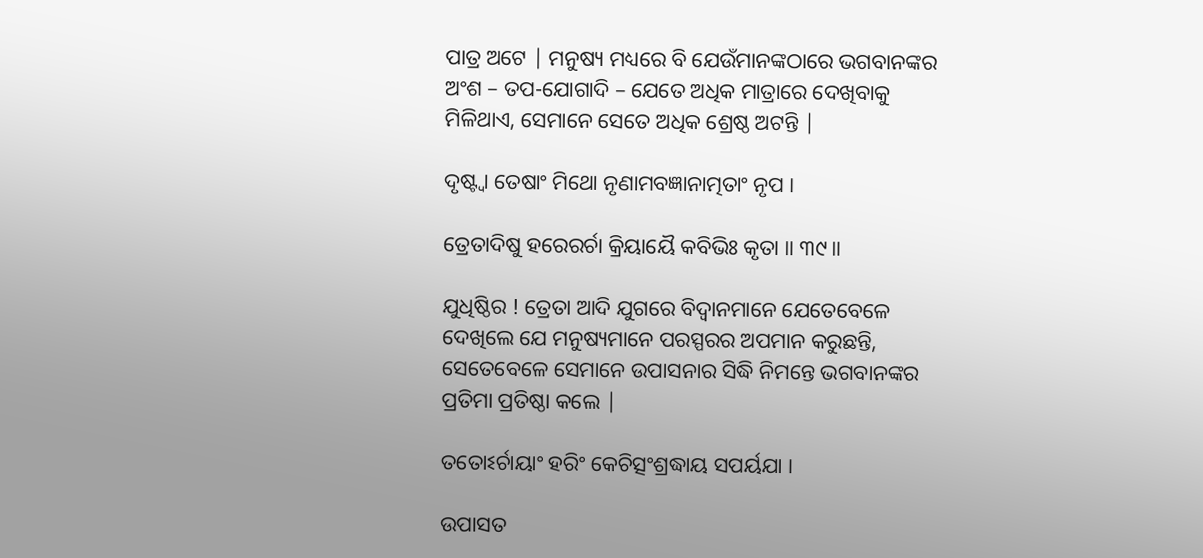ପାତ୍ର ଅଟେ | ମନୁଷ୍ୟ ମଧ୍ୟରେ ବି ଯେଉଁମାନଙ୍କଠାରେ ଭଗବାନଙ୍କର ଅଂଶ – ତପ-ଯୋଗାଦି – ଯେତେ ଅଧିକ ମାତ୍ରାରେ ଦେଖିବାକୁ ମିଳିଥାଏ, ସେମାନେ ସେତେ ଅଧିକ ଶ୍ରେଷ୍ଠ ଅଟନ୍ତି |

ଦୃଷ୍ଟ୍ୱା ତେଷାଂ ମିଥୋ ନୃଣାମବଜ୍ଞାନାତ୍ମତାଂ ନୃପ ।

ତ୍ରେତାଦିଷୁ ହରେରର୍ଚା କ୍ରିୟାୟୈ କବିଭିଃ କୃତା ॥ ୩୯॥

ଯୁଧିଷ୍ଠିର ! ତ୍ରେତା ଆଦି ଯୁଗରେ ବିଦ୍ବାନମାନେ ଯେତେବେଳେ ଦେଖିଲେ ଯେ ମନୁଷ୍ୟମାନେ ପରସ୍ପରର ଅପମାନ କରୁଛନ୍ତି, ସେତେବେଳେ ସେମାନେ ଉପାସନାର ସିଦ୍ଧି ନିମନ୍ତେ ଭଗବାନଙ୍କର ପ୍ରତିମା ପ୍ରତିଷ୍ଠା କଲେ |

ତତୋଽର୍ଚାୟାଂ ହରିଂ କେଚିତ୍ସଂଶ୍ରଦ୍ଧାୟ ସପର୍ୟଯା ।

ଉପାସତ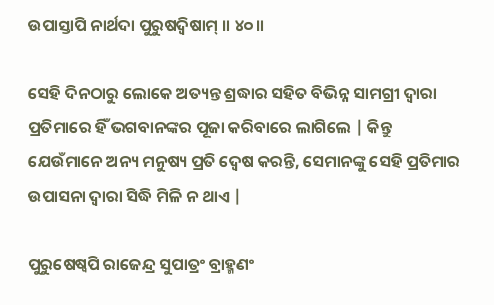ଉପାସ୍ତାପି ନାର୍ଥଦା ପୁରୁଷଦ୍ୱିଷାମ୍ ॥ ୪୦॥

ସେହି ଦିନଠାରୁ ଲୋକେ ଅତ୍ୟନ୍ତ ଶ୍ରଦ୍ଧାର ସହିତ ବିଭିନ୍ନ ସାମଗ୍ରୀ ଦ୍ବାରା ପ୍ରତିମାରେ ହିଁ ଭଗବାନଙ୍କର ପୂଜା କରିବାରେ ଲାଗିଲେ | କିନ୍ତୁ ଯେଉଁମାନେ ଅନ୍ୟ ମନୁଷ୍ୟ ପ୍ରତି ଦ୍ବେଷ କରନ୍ତି, ସେମାନଙ୍କୁ ସେହି ପ୍ରତିମାର ଉପାସନା ଦ୍ବାରା ସିଦ୍ଧି ମିଳି ନ ଥାଏ |

ପୁରୁଷେଷ୍ୱପି ରାଜେନ୍ଦ୍ର ସୁପାତ୍ରଂ ବ୍ରାହ୍ମଣଂ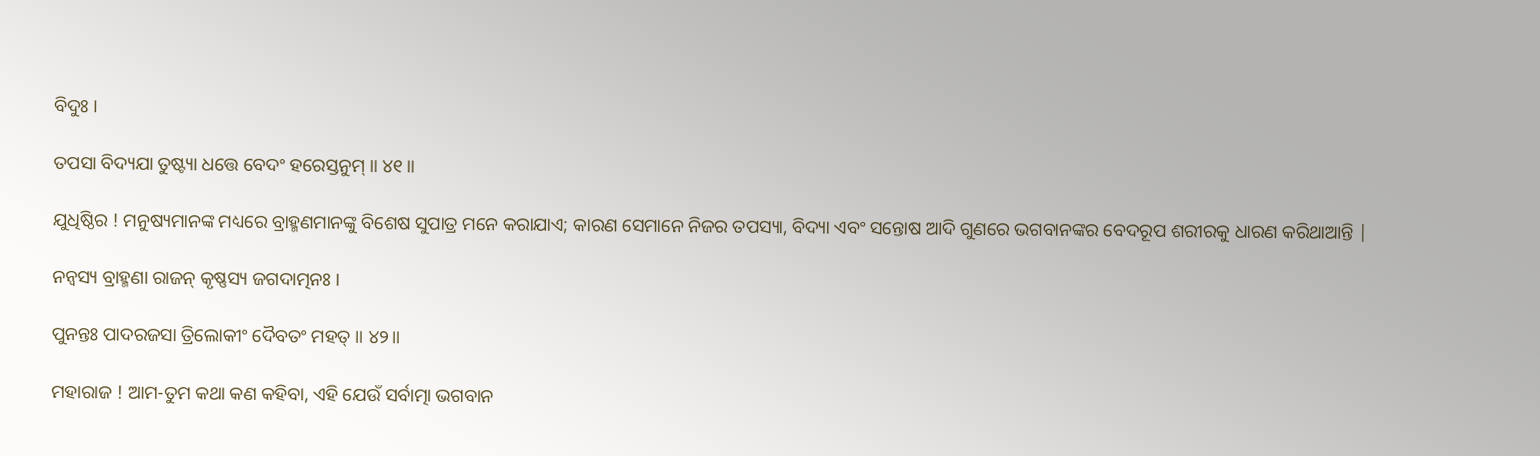ବିଦୁଃ ।

ତପସା ବିଦ୍ୟଯା ତୁଷ୍ଟ୍ୟା ଧତ୍ତେ ବେଦଂ ହରେସ୍ତନୁମ୍ ॥ ୪୧॥

ଯୁଧିଷ୍ଠିର ! ମନୁଷ୍ୟମାନଙ୍କ ମଧ୍ୟରେ ବ୍ରାହ୍ମଣମାନଙ୍କୁ ବିଶେଷ ସୁପାତ୍ର ମନେ କରାଯାଏ; କାରଣ ସେମାନେ ନିଜର ତପସ୍ୟା, ବିଦ୍ୟା ଏବଂ ସନ୍ତୋଷ ଆଦି ଗୁଣରେ ଭଗବାନଙ୍କର ବେଦରୂପ ଶରୀରକୁ ଧାରଣ କରିଥାଆନ୍ତି |

ନନ୍ୱସ୍ୟ ବ୍ରାହ୍ମଣା ରାଜନ୍ କୃଷ୍ଣସ୍ୟ ଜଗଦାତ୍ମନଃ ।

ପୁନନ୍ତଃ ପାଦରଜସା ତ୍ରିଲୋକୀଂ ଦୈବତଂ ମହତ୍ ॥ ୪୨॥

ମହାରାଜ ! ଆମ-ତୁମ କଥା କଣ କହିବା, ଏହି ଯେଉଁ ସର୍ବାତ୍ମା ଭଗବାନ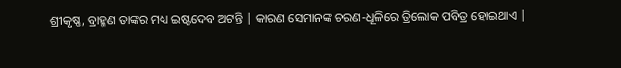ଶ୍ରୀକୃଷ୍ଣ, ବ୍ରାହ୍ମଣ ତାଙ୍କର ମଧ୍ୟ ଇଷ୍ଟଦେବ ଅଟନ୍ତି | କାରଣ ସେମାନଙ୍କ ଚରଣ-ଧୂଳିରେ ତ୍ରିଲୋକ ପବିତ୍ର ହୋଇଥାଏ |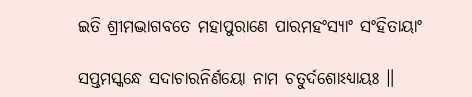ଇତି ଶ୍ରୀମଦ୍ଭାଗବତେ ମହାପୁରାଣେ ପାରମହଂସ୍ୟାଂ ସଂହିତାୟାଂ

ସପ୍ତମସ୍କନ୍ଧେ ସଦାଚାରନିର୍ଣୟୋ ନାମ ଚତୁର୍ଦଶୋଽଧ୍ୟାୟଃ ॥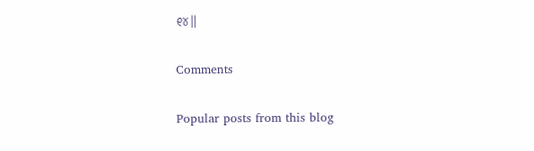୧୪॥

Comments

Popular posts from this blog